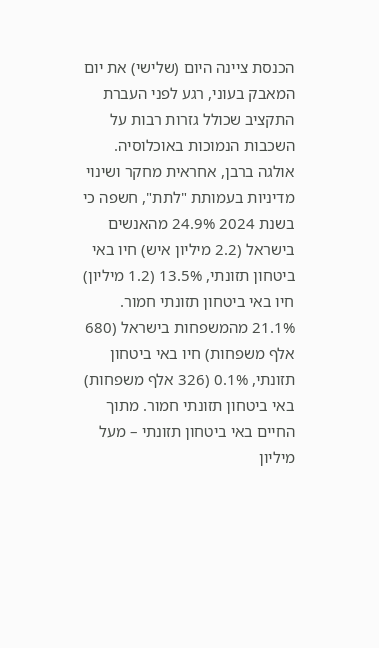הכנסת ציינה היום (שלישי) את יום המאבק בעוני, רגע לפני העברת התקציב שכולל גזרות רבות על השכבות הנמוכות באוכלוסיה.
אולגה ברבן, אחראית מחקר ושינוי מדיניות בעמותת "לתת", חשפה כי בשנת 2024 24.9% מהאנשים בישראל (2.2 מיליון איש) חיו באי ביטחון תזונתי, 13.5% (1.2 מיליון) חיו באי ביטחון תזונתי חמור. 21.1% מהמשפחות בישראל (680 אלף משפחות) חיו באי ביטחון תזונתי, 0.1% (326 אלף משפחות) באי ביטחון תזונתי חמור. מתוך החיים באי ביטחון תזונתי – מעל מיליון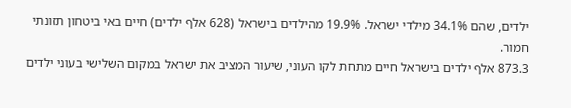ילדים, שהם 34.1% מילדי ישראל. 19.9% מהילדים בישראל (628 אלף ילדים) חיים באי ביטחון תזונתי חמור.
873.3 אלף ילדים בישראל חיים מתחת לקו העוני, שיעור המציב את ישראל במקום השלישי בעוני ילדים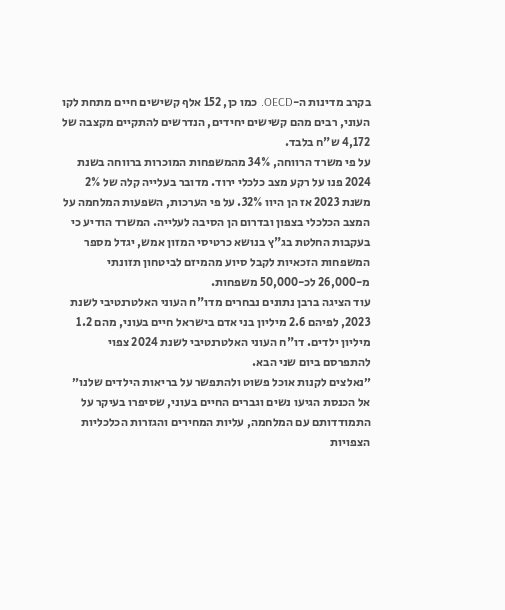בקרב מדינות ה-OECD. כמו כן, 152 אלף קשישים חיים מתחת לקו העוני, רבים מהם קשישים יחידים, הנדרשים להתקיים מקצבה של 4,172 ש"ח בלבד.
על פי משרד הרווחה, 34% מהמשפחות המוכרות ברווחה בשנת 2024 פנו על רקע מצב כלכלי ירוד. מדובר בעלייה קלה של 2% משנת 2023 אז הן היוו 32%. על פי הערכות, השפעות המלחמה על המצב הכלכלי בצפון ובדרום הן הסיבה לעלייה. המשרד הודיע כי בעקבות החלטת בג"ץ בנושא כרטיסי המזון אמש, יגדל מספר המשפחות הזכאיות לקבל סיוע מהמיזם לביטחון תזונתי מ-26,000 לכ-50,000 משפחות.
עוד הציגה ברבן נתונים נבחרים מדו"ח העוני האלטרנטיבי לשנת 2023, לפיהם 2.6 מיליון בני אדם בישראל חיים בעוני, מהם 1.2 מיליון ילדים. דו"ח העוני האלטרנטיבי לשנת 2024 צפוי להתפרסם ביום שני הבא.
״נאלצים לקנות אוכל פשוט ולהתפשר על בריאות הילדים שלנו״
אל הכנסת הגיעו נשים וגברים החיים בעוני, שסיפרו בעיקר על התמודדותם עם המלחמה, עליות המחירים והגזרות הכלכליות הצפויות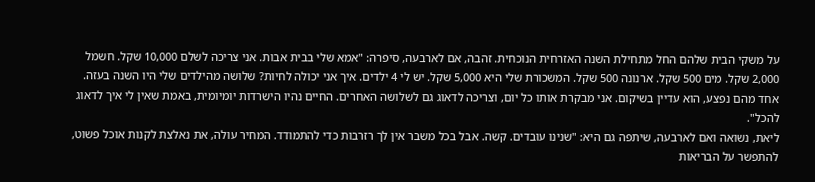על משקי הבית שלהם החל מתחילת השנה האזרחית הנוכחית. זהבה, אם לארבעה, סיפרה: "אמא שלי בבית אבות. אני צריכה לשלם 10,000 שקל. חשמל 2,000 שקל. מים 500 שקל. ארנונה 500 שקל. המשכורת שלי היא 5,000 שקל. יש לי 4 ילדים. איך אני יכולה לחיות? שלושה מהילדים שלי היו השנה בעזה. אחד מהם נפצע, הוא עדיין בשיקום. אני מבקרת אותו כל יום, וצריכה לדאוג גם לשלושה האחרים. החיים נהיו הישרדות יומיומית, באמת שאין לי איך לדאוג להכל".
ליאת, נשואה ואם לארבעה, שיתפה גם היא: "שנינו עובדים. קשה. אבל בכל משבר אין לך רזרבות כדי להתמודד. המחיר עולה, את נאלצת לקנות אוכל פשוט, להתפשר על הבריאות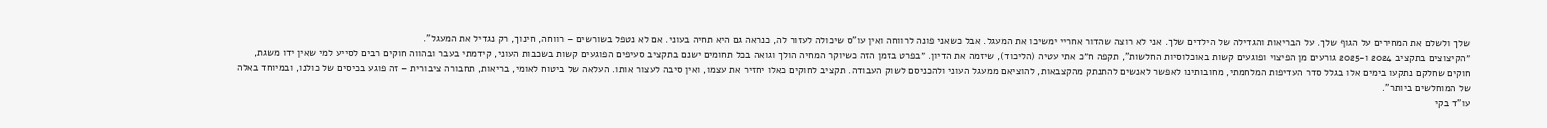שלך ולשלם את המחירים על הגוף שלך. על הבריאות והגדילה של הילדים שלך. אני לא רוצה שהדור אחריי ימשיכו את המעגל. אבל כשאני פונה לרווחה ואין עו"ס שיכולה לעזור לה, כנראה גם היא תחיה בעוני. אם לא נטפל בשורשים – רווחה, חינוך, רק נגדיל את המעגל".
״הקיצוצים בתקציב 2024 ו-2025 גורעים מן הפיצוי ופוגעים קשות באוכלוסיות החלשות", תקפה ח״כ אתי עטיה (הליכוד), שיזמה את הדיון. ״בפרט בזמן הזה כשיוקר המחיה הולך וגואה בכל תחומים ישנם בתקציב סעיפים הפוגעים קשות בשכבות העוני, קידמתי בעבר ובהווה חוקים רבים לסייע למי שאין ידו משגת, חוקים שחלקם נתקעו בימים אלו בגלל סדר העדיפות המלחמתי, מחובותינו לאפשר לאנשים להתנתק מהקצבאות, להוציאם ממעגל העוני ולהכניסם לשוק העבודה. תקציב לחוקים כאלו יחזיר את עצמו, ואין סיבה לעצור אותו. העלאה של ביטוח לאומי, בריאות, תחבורה ציבורית – זה פוגע בכיסים של כולנו, ובמיוחד באלה של המוחלשים ביותר".
עו"ד בקי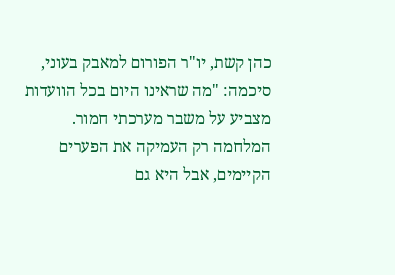כהן קשת, יו"ר הפורום למאבק בעוני, סיכמה: "מה שראינו היום בכל הוועדות מצביע על משבר מערכתי חמור. המלחמה רק העמיקה את הפערים הקיימים, אבל היא גם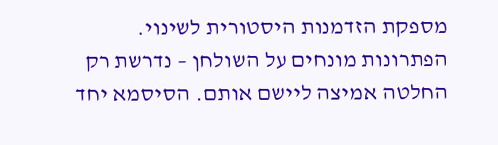מספקת הזדמנות היסטורית לשינוי. הפתרונות מונחים על השולחן – נדרשת רק החלטה אמיצה ליישם אותם. הסיסמא יחד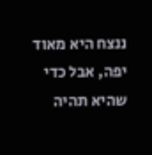ננצח היא מאוד יפה, אבל כדי שהיא תהיה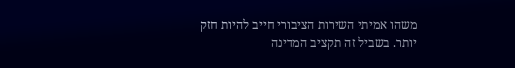משהו אמיתי השירות הציבורי חייב להיות חזק יותר. בשביל זה תקציב המדינה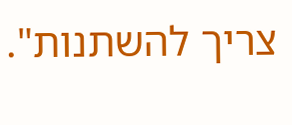צריך להשתנות".